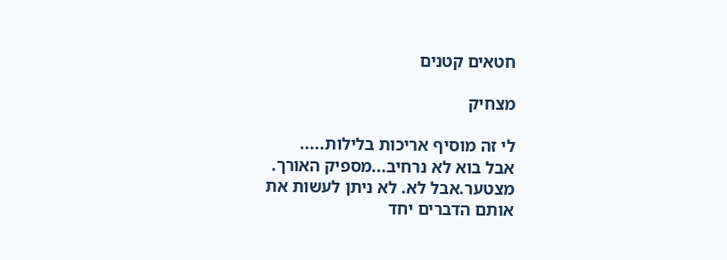חטאים קטנים

מצחיק

לי זה מוסיף אריכות בלילות.....
אבל בוא לא נרחיב...מספיק האורך. מצטער.אבל לא. לא ניתן לעשות את אותם הדברים יחד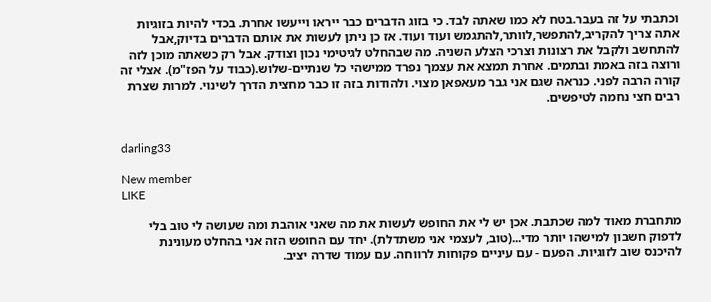וכתבתי על זה בעבר.בטח לא כמו שאתה לבד. כי בזוג הדברים כבר ייראו וייעשו אחרת. בכדי להיות בזוגיות אתה צריך להקריב,להתפשר,לוותר,להתגמש ועוד ועוד. אז כן ניתן לעשות את אותם הדברים בדיוק,אבל להתחשב ולקבל את רצונות וצרכי הצלע השניה. מה שבהחלט לגיטימי נכון וצודק. אבל רק כשאתה מוכן לזה ורוצה בזה באמת ובתמים. אחרת תמצא את עצמך נפרד ממישהי כל שנתיים-שלוש.(כבוד על הפז"מ). אצלי זה קורה הרבה לפני. כנראה שגם אני גבר מעאפאן מצוי. ולהודות בזה זו כבר מחצית הדרך לשינוי. למרות שצרת רבים חצי נחמה לטיפשים.


darling33

New member
LIKE

מתחברת מאוד למה שכתבת. אכן יש לי את החופש לעשות את מה שאני אוהבת ומה שעושה לי טוב בלי לדפוק חשבון למישהו יותר מדי...(טוב, לעצמי אני משתדלת). יחד עם החופש הזה אני בהחלט מעונינת להיכנס שוב לזוגיות. הפעם - עם עיניים פקוחות לרווחה. עם עמוד שדרה יציב.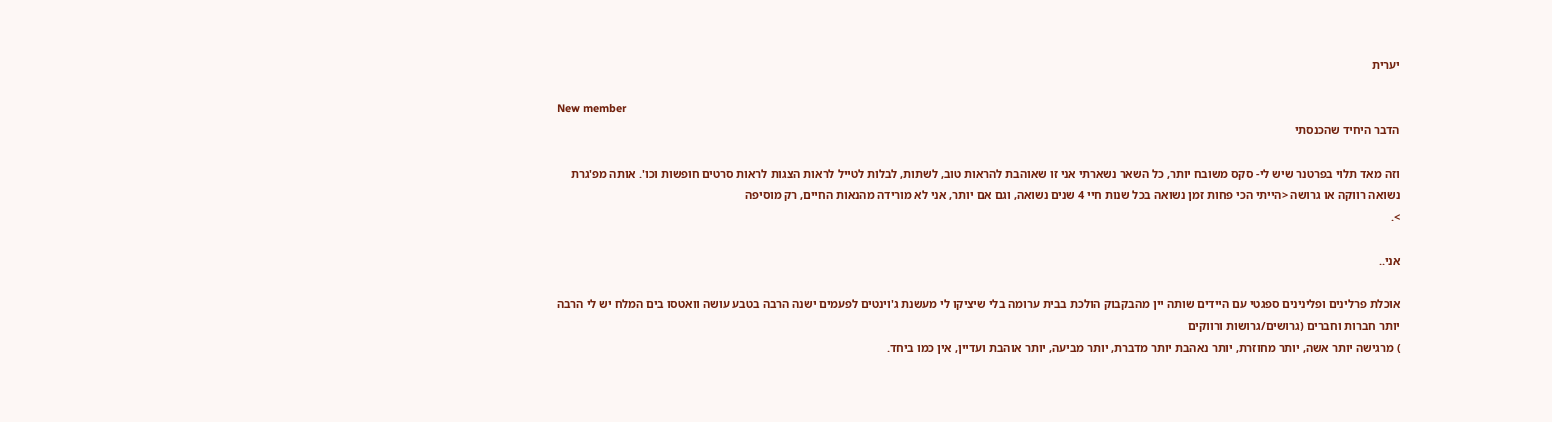יערית

New member
הדבר היחיד שהכנסתי

וזה מאד תלוי בפרטנר שיש לי- סקס משובח יותר, כל השאר נשארתי אני זו שאוהבת להראות טוב, לשתות, לבלות לטייל לראות הצגות לראות סרטים חופשות וכו'. אותה מפ'גרת נשואה רווקה או גרושה <הייתי הכי פחות זמן נשואה בכל שנות חיי 4 שנים נשואה, וגם אם יותר, אני לא מורידה מהנאות החיים, רק מוסיפה
>.

אני..

אוכלת פרלינים ופלינינים ספגטי עם היידים שותה יין מהבקבוק הולכת בבית ערומה בלי שיציקו לי מעשנת ג'וינטים לפעמים ישנה הרבה בטבע עושה וואטסו בים המלח יש לי הרבה יותר חברות וחברים (גרושים/גרושות ורווקים
) מרגישה יותר אשה, יותר מחוזרת, יותר נאהבת יותר מדברת, יותר מביעה, יותר אוהבת ועדיין, אין כמו ביחד.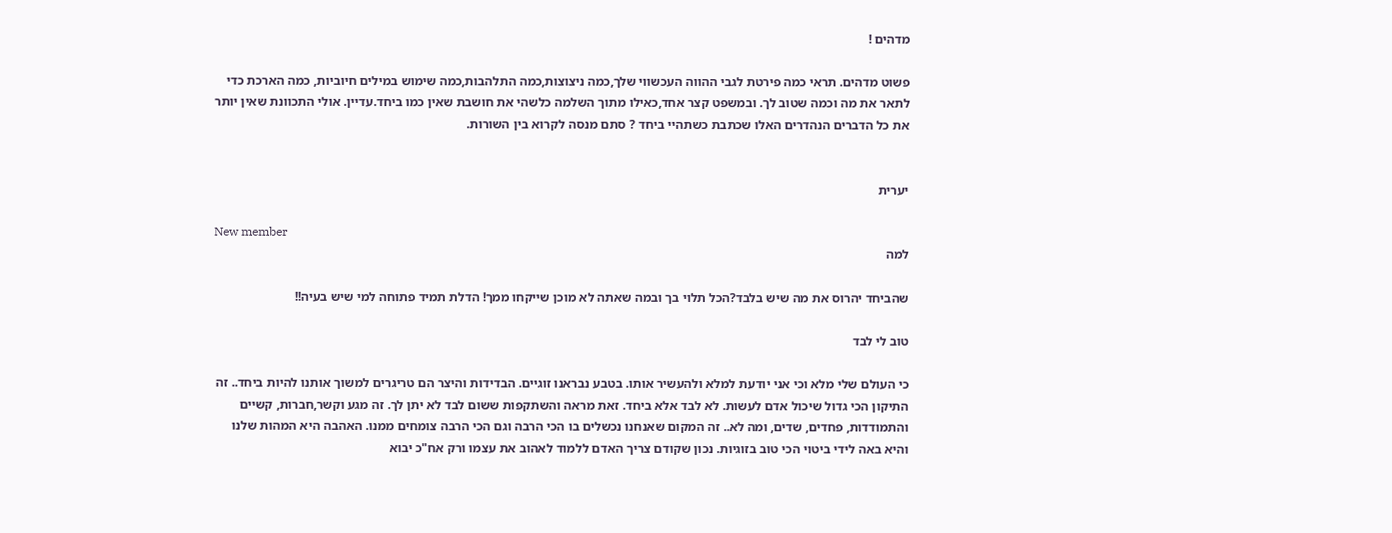מדהים !

פשוט מדהים. תראי כמה פירטת לגבי ההווה העכשווי שלך,כמה ניצוצות,כמה התלהבות,כמה שימוש במילים חיוביות, כמה הארכת כדי לתאר את מה וכמה שטוב לך. ובמשפט קצר אחד,כאילו מתוך השלמה כלשהי את חושבת שאין כמו ביחד.עדיין. אולי התכוונת שאין יותר את כל הדברים הנהדרים האלו שכתבת כשתהיי ביחד ? סתם מנסה לקרוא בין השורות.


יערית

New member
למה

שהביחד יהרוס את מה שיש בלבד?הכל תלוי בך ובמה שאתה לא מוכן שייקחו ממך! הדלת תמיד פתוחה למי שיש בעיה!!

טוב לי לבד

כי העולם שלי מלא וכי אני יודעת למלא ולהעשיר אותו. בטבע נבראנו זוגיים. הבדידות והיצר הם טריגרים למשוך אותנו להיות ביחד.. זה התיקון הכי גדול שיכול אדם לעשות. לא לבד אלא ביחד. זאת מראה והשתקפות ששום לבד לא יתן לך. זה מגע וקשר,חברות, קשיים והתמודדות, פחדים, שדים, ומה לא.. זה המקום שאנחנו נכשלים בו הכי הרבה וגם הכי הרבה צומחים ממנו. האהבה היא המהות שלנו והיא באה לידי ביטוי הכי טוב בזוגיות. נכון שקודם צריך האדם ללמוד לאהוב את עצמו ורק אח"כ יבוא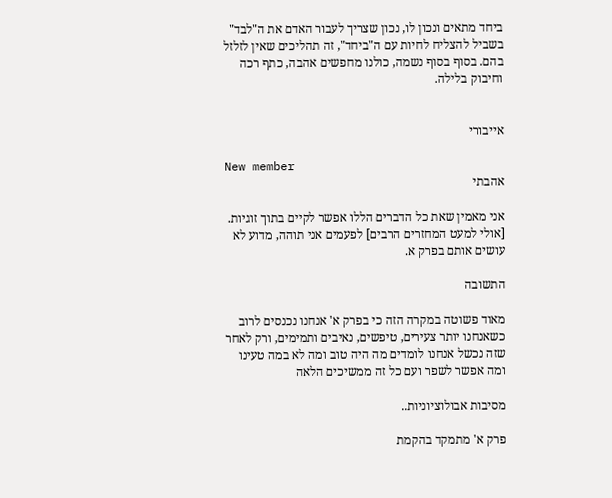ביחד מתאים ונכון לו, נכון שצריך לעבור האדם את ה"לבד" בשביל להצליח לחיות עם ה"ביחד", זה תהליכים שאין לזלזל בהם. בסוף בסוף נשמה, כולנו מחפשים אהבה, כתף רכה וחיבוק בלילה.


אייבורי

New member
אהבתי

אני מאמין שאת כל הדברים הללו אפשר לקיים בתוך זוגיות. [אולי למעט המחזרים הרבים] לפעמים אני תוהה, מדוע לא עושים אותם בפרק א.

התשובה

מאוד פשוטה במקרה הזה כי בפרק א' אנחנו נכנסים לרוב כשאנחנו יותר צעירים, טיפשים, נאיבים ותמימים, ורק לאחר שזה נכשל אנחנו לומדים מה היה טוב ומה לא במה טעינו ומה אפשר לשפר ועם כל זה ממשיכים הלאה

מסיבות אבולוציוניות..

פרק א' מתמקד בהקמת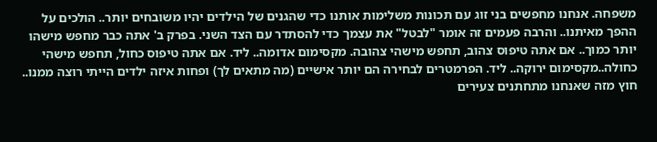משפחה. אנחנו מחפשים בני זוג עם תכונות משלימות אותנו כדי שהגנים של הילדים יהיו משובחים יותר.. הולכים על ההפך מאיתנו.. והרבה פעמים זה אומר "לבטל" את עצמך כדי להסתדר עם הצד השני. בפרק ב' אתה כבר מחפש מישהו יותר כמוך.. אם אתה טיפוס צהוב, תחפש מישהי צהובה. מקסימום אדומה.. ליד. אם אתה טיפוס כחול, תחפש מישהי כחולה..מקסימום ירוקה.. ליד. הפרמטרים לבחירה הם יותר אישיים (מה מתאים לך) ופחות איזה ילדים הייתי רוצה ממנו.. חוץ מזה שאנחנו מתחתנים צעירים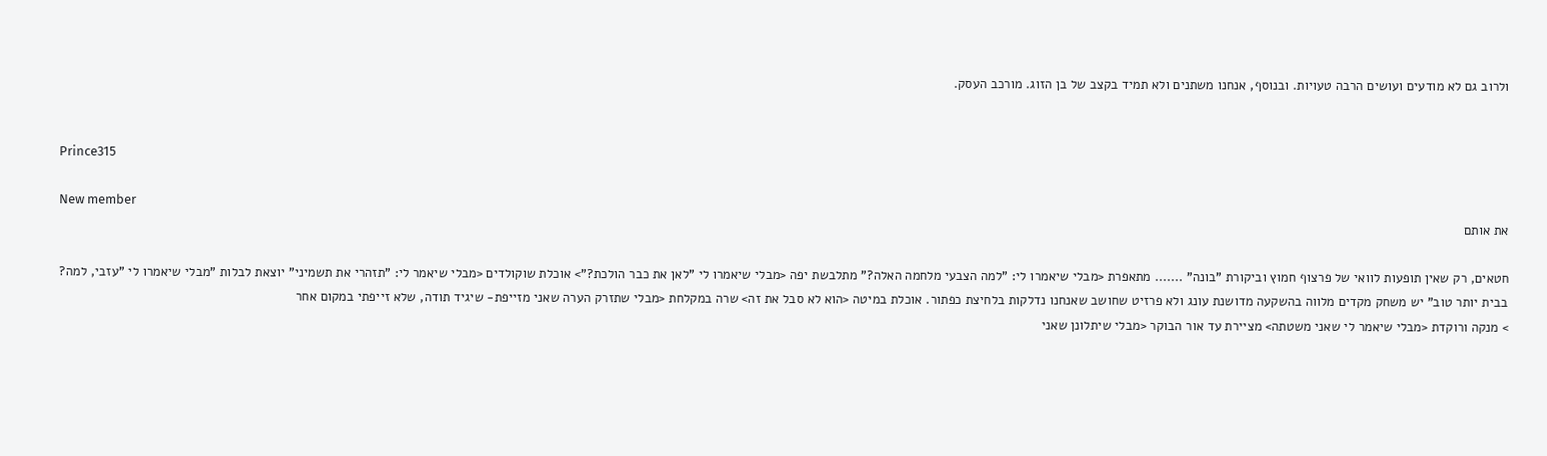ולרוב גם לא מודעים ועושים הרבה טעויות. ובנוסף, אנחנו משתנים ולא תמיד בקצב של בן הזוג. מורכב העסק.


Prince315

New member
את אותם

חטאים, רק שאין תופעות לוואי של פרצוף חמוץ וביקורת "בונה" ....... מתאפרת <מבלי שיאמרו לי: "למה הצבעי מלחמה האלה?" מתלבשת יפה <מבלי שיאמרו לי "לאן את כבר הולכת?"> אוכלת שוקולדים <מבלי שיאמר לי: "תזהרי את תשמיני" יוצאת לבלות "מבלי שיאמרו לי "עזבי, למה? בבית יותר טוב" יש משחק מקדים מלווה בהשקעה מדושנת עונג ולא פרזיט שחושב שאנחנו נדלקות בלחיצת כפתור. אוכלת במיטה <הוא לא סבל את זה> שרה במקלחת <מבלי שתזרק הערה שאני מזייפת- שיגיד תודה, שלא זייפתי במקום אחר
> מנקה ורוקדת <מבלי שיאמר לי שאני משטתה> מציירת עד אור הבוקר <מבלי שיתלונן שאני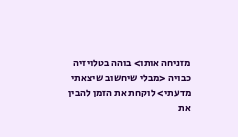מזניחה אותו> בוהה בטלויזיה כבויה <מבלי שיחשוב שיצאתי מדעתי> לוקחת את הזמן להבין את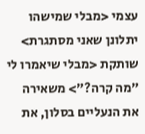עצמי <מבלי שמישהו יתלונן שאני מסתגרת> שותקת <מבלי שיאמרו לי "מה קרה?"> משאירה את הנעליים בסלון, את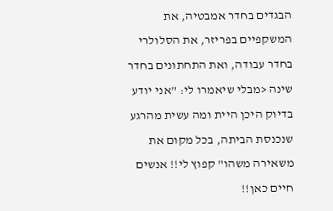הבגדים בחדר אמבטיה, את המשקפיים בפריזר, את הסלולרי בחדר עבודה, ואת התחתונים בחדר שינה <מבלי שיאמרו לי: "אני יודע בדיוק היכן היית ומה עשית מהרגע שנכנסת הביתה, בכל מקום את משאירה משהו" קפוץ לי!! אנשים חיים כאן!!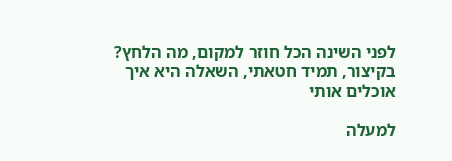לפני השינה הכל חוזר למקום, מה הלחץ? בקיצור, תמיד חטאתי, השאלה היא איך אוכלים אותי

למעלה